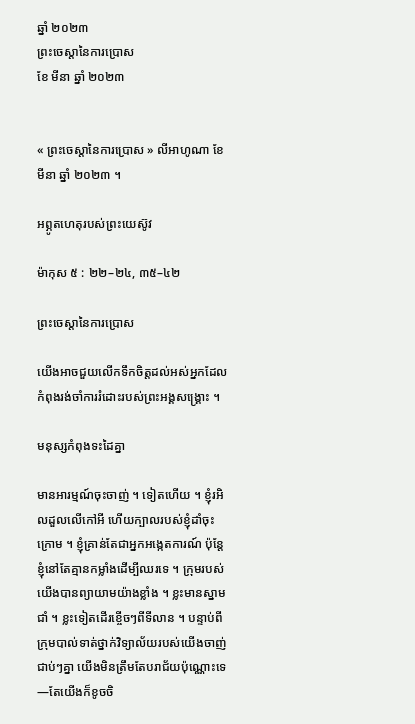ឆ្នាំ ២០២៣
ព្រះចេស្តានៃការប្រោស
ខែ មីនា ឆ្នាំ ២០២៣


« ព្រះចេស្តានៃការប្រោស » លីអាហូណា ខែ មីនា ឆ្នាំ ២០២៣ ។

អព្ភូតហេតុរបស់ព្រះយេស៊ូវ

ម៉ាកុស ៥ : ២២–២៤, ៣៥–៤២

ព្រះចេស្តានៃការប្រោស

យើងអាចជួយលើកទឹកចិត្តដល់អស់អ្នកដែលកំពុងរង់ចាំការរំដោះរបស់ព្រះអង្គសង្រ្គោះ ។

មនុស្សកំពុងទះដៃគ្នា

មានអារម្មណ៍ចុះចាញ់ ។ ទៀតហើយ ។ ខ្ញុំរអិលដួលលើកៅអី ហើយក្បាលរបស់ខ្ញុំដាំចុះក្រោម ។ ខ្ញុំគ្រាន់តែជាអ្នកអង្កេតការណ៍ ប៉ុន្តែខ្ញុំនៅតែគ្មានកម្លាំងដើម្បីឈរទេ ។ ក្រុមរបស់យើងបានព្យាយាមយ៉ាងខ្លាំង ។ ខ្លះមានស្នាមជាំ ។ ខ្លះទៀតដើរខ្ចើចៗពីទីលាន ។ បន្ទាប់ពីក្រុមបាល់ទាត់ថ្នាក់វិទ្យាល័យរបស់យើងចាញ់ជាប់ៗគ្នា យើងមិនត្រឹមតែបរាជ័យប៉ុណ្ណោះទេ—តែយើងក៏ខូចចិ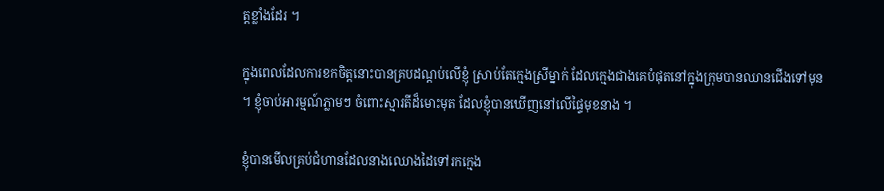ត្តខ្លាំងដែរ ។

ក្នុងពេលដែលការខកចិត្តនោះបានគ្របដណ្តប់លើខ្ញុំ ស្រាប់តែក្មេងស្រីម្នាក់ ដែលក្មេងជាងគេបំផុតនៅក្នុងក្រុមបានឈានជើងទៅមុន ។ ខ្ញុំចាប់អារម្មណ៍ភ្លាមៗ ចំពោះស្មារតីដ៏មោះមុត ដែលខ្ញុំបានឃើញនៅលើផ្ទៃមុខនាង ។

ខ្ញុំបានមើលគ្រប់ជំហានដែលនាងឈោងដៃទៅរកក្មេង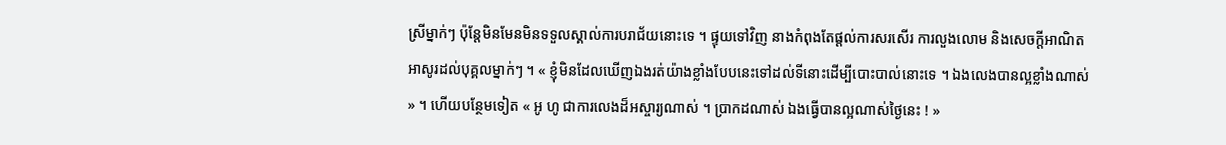ស្រីម្នាក់ៗ ប៉ុន្តែមិនមែនមិនទទួលស្គាល់ការបរាជ័យនោះទេ ។ ផ្ទុយទៅវិញ នាងកំពុងតែផ្តល់ការសរសើរ ការលួងលោម និងសេចក្តីអាណិតអាសូរដល់បុគ្គលម្នាក់ៗ ។ « ខ្ញុំមិនដែលឃើញឯងរត់យ៉ាងខ្លាំងបែបនេះទៅដល់ទីនោះដើម្បីបោះបាល់នោះទេ ។ ឯងលេងបានល្អខ្លាំងណាស់ » ។ ហើយបន្ថែមទៀត « អូ ហូ ជាការលេងដ៏អស្ចារ្យណាស់ ។ ប្រាកដណាស់ ឯងធ្វើបានល្អណាស់ថ្ងៃនេះ ! »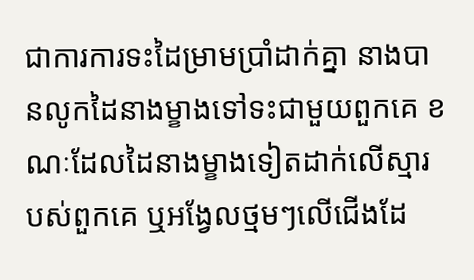ជាការការទះដៃម្រាមប្រាំដាក់គ្នា នាងបានលូកដៃនាងម្ខាងទៅទះជាមួយពួកគេ ខណៈដែលដៃនាងម្ខាងទៀតដាក់លើស្មារបស់ពួកគេ ឬអង្វែលថ្មមៗលើជើងដែ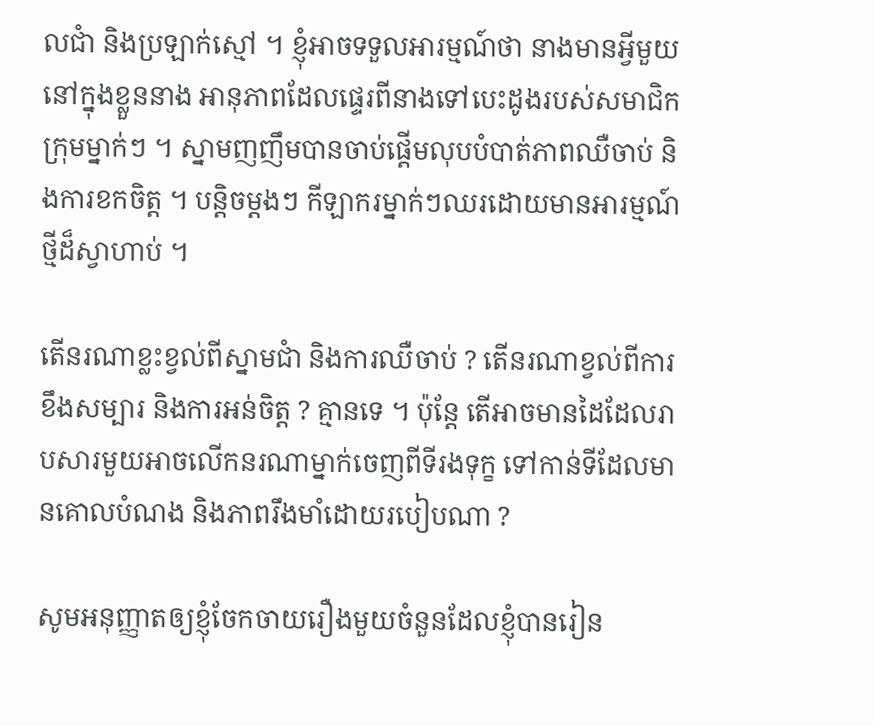លជាំ និងប្រឡាក់ស្មៅ ។ ខ្ញុំអាចទទួលអារម្មណ៍ថា នាងមានអ្វីមួយនៅក្នុងខ្លួននាង អានុភាពដែលផ្ទេរពីនាងទៅបេះដូងរបស់សមាជិកក្រុមម្នាក់ៗ ។ ស្នាមញញឹមបានចាប់ផ្តើមលុបបំបាត់ភាពឈឺចាប់ និងការខកចិត្ត ។ បន្តិចម្ដងៗ កីឡាករម្នាក់ៗឈរដោយមានអារម្មណ៍ថ្មីដ៏ស្វាហាប់ ។

តើនរណាខ្លះខ្វល់ពីស្នាមជាំ និងការឈឺចាប់ ? តើនរណាខ្វល់ពីការខឹងសម្បារ និងការអន់ចិត្ត ? គ្មានទេ ។ ប៉ុន្ដែ តើអាចមានដៃដែលរាបសារមួយអាចលើកនរណាម្នាក់ចេញពីទីរងទុក្ខ ទៅកាន់ទីដែលមានគោលបំណង និងភាពរឹងមាំដោយរបៀបណា ?

សូមអនុញ្ញាតឲ្យខ្ញុំចែកចាយរឿងមួយចំនួនដែលខ្ញុំបានរៀន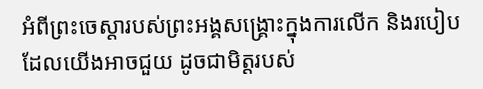អំពីព្រះចេស្ដារបស់ព្រះអង្គសង្គ្រោះក្នុងការលើក និងរបៀបដែលយើងអាចជួយ ដូចជាមិត្តរបស់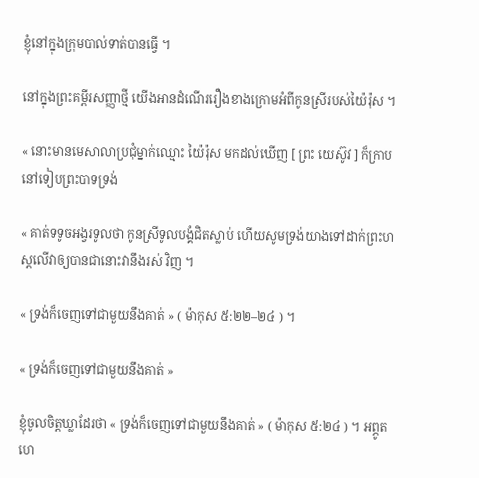ខ្ញុំនៅក្នុងក្រុមបាល់ទាត់បានធ្វើ ។

នៅក្នុងព្រះគម្ពីរសញ្ញាថ្មី យើងអានដំណើររឿងខាងក្រោមអំពីកូនស្រីរបស់យ៉ៃរ៉ុស ។

« នោះមានមេសាលាប្រជុំម្នាក់ឈ្មោះ យ៉ៃរ៉ុស មកដល់ឃើញ [ ព្រះ យេស៊ូវ ] ក៏ក្រាបនៅទៀបព្រះបាទទ្រង់

« គាត់ទទូចអង្វរទូលថា កូនស្រីទូលបង្គំជិតស្លាប់ ហើយសូមទ្រង់យាងទៅដាក់ព្រះហស្តលើវាឲ្យបានជានោះវានឹងរស់ វិញ ។

« ទ្រង់ក៏ចេញទៅជាមួយនឹងគាត់ » ( ម៉ាកុស ៥:២២–២៤ ) ។

« ទ្រង់ក៏ចេញទៅជាមួយនឹងគាត់ »

ខ្ញុំចូលចិត្តឃ្លាដែរថា « ទ្រង់ក៏ចេញទៅជាមួយនឹងគាត់ » ( ម៉ាកុស ៥:២៤ ) ។ អព្ភូតហេ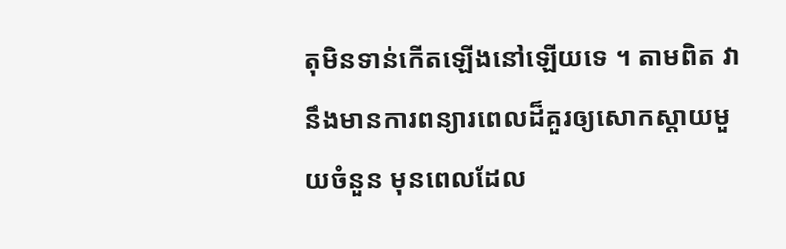តុមិនទាន់កើតឡើងនៅឡើយទេ ។ តាមពិត វានឹងមានការពន្យារពេលដ៏គួរឲ្យសោកស្តាយមួយចំនួន មុនពេលដែល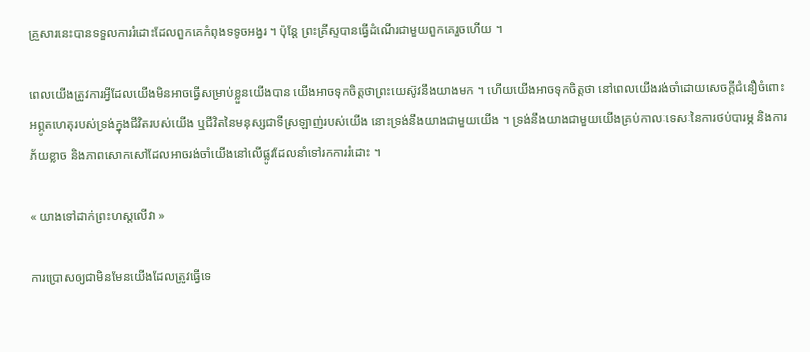គ្រួសារនេះបានទទួលការរំដោះដែលពួកគេកំពុងទទូចអង្វរ ។ ប៉ុន្តែ ព្រះគ្រីស្ទបានធ្វើដំណើរជាមួយពួកគេរួចហើយ ។

ពេលយើងត្រូវការអ្វីដែលយើងមិនអាចធ្វើសម្រាប់ខ្លួនយើងបាន យើងអាចទុកចិត្តថាព្រះយេស៊ូវនឹងយាងមក ។ ហើយយើងអាចទុកចិត្តថា នៅពេលយើងរង់ចាំដោយសេចក្ដីជំនឿចំពោះអព្ភូតហេតុរបស់ទ្រង់ក្នុងជីវិតរបស់យើង ឬជីវិតនៃមនុស្សជាទីស្រឡាញ់របស់យើង នោះទ្រង់នឹងយាងជាមួយយើង ។ ទ្រង់នឹងយាងជាមួយយើងគ្រប់កាលៈទេសៈនៃការថប់បារម្ភ និងការភ័យខ្លាច និងភាពសោកសៅដែលអាចរង់ចាំយើងនៅលើផ្លូវដែលនាំទៅរកការរំដោះ ។

« យាងទៅដាក់ព្រះហស្តលើវា »

ការប្រោសឲ្យជាមិនមែនយើងដែលត្រូវធ្វើទេ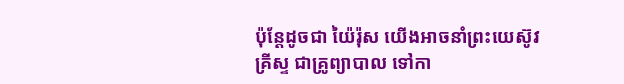ប៉ុន្តែដូចជា យ៉ៃរ៉ុស យើងអាចនាំព្រះយេស៊ូវគ្រីស្ទ ជាគ្រូព្យាបាល ទៅកា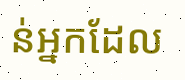ន់អ្នកដែល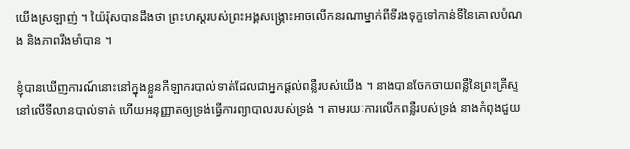យើងស្រឡាញ់ ។ យ៉ៃរ៉ុសបានដឹងថា ព្រះហស្តរបស់ព្រះអង្គសង្គ្រោះអាចលើកនរណាម្នាក់ពីទីរងទុក្ខទៅកាន់ទីនៃគោលបំណង និងភាពរឹងមាំបាន ។

ខ្ញុំបានឃើញការណ៍នោះនៅក្នុងខ្លួនកីឡាករបាល់ទាត់ដែលជាអ្នកផ្ដល់ពន្លឺរបស់យើង ។ នាងបានចែកចាយពន្លឺនៃព្រះគ្រីស្ទនៅលើទីលានបាល់ទាត់ ហើយអនុញ្ញាតឲ្យទ្រង់ធ្វើការព្យាបាលរបស់ទ្រង់ ។ តាមរយៈការលើកពន្លឺរបស់ទ្រង់ នាងកំពុងជួយ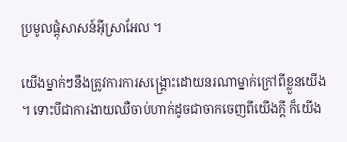ប្រមូលផ្តុំសាសន៍អ៊ីស្រាអែល ។

យើងម្នាក់ៗនឹងត្រូវការការសង្រ្គោះដោយនរណាម្នាក់ក្រៅពីខ្លួនយើង ។ ទោះបីជាការងាយឈឺចាប់ហាក់ដូចជាចាកចេញពីយើងក្តី ក៏យើង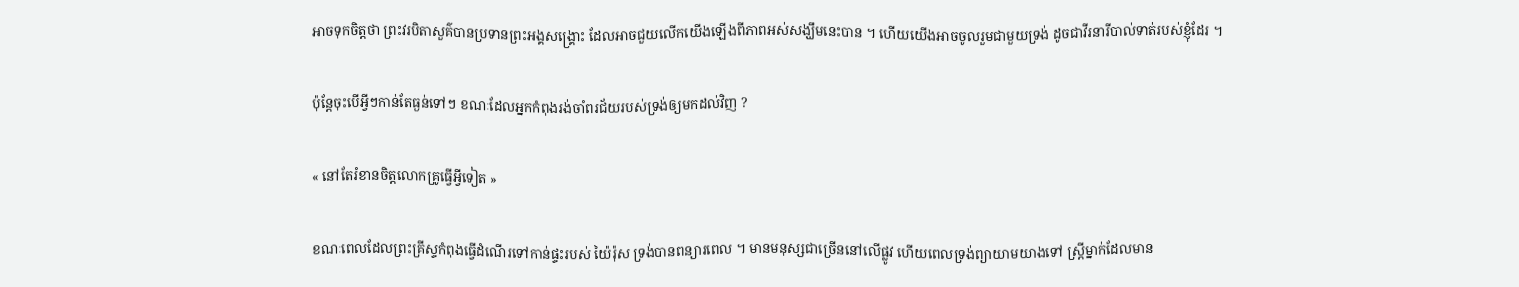អាចទុកចិត្តថា ព្រះវរបិតាសួគ៌បានប្រទានព្រះអង្គសង្គ្រោះ ដែលអាចជួយលើកយើងឡើងពីភាពអស់សង្ឃឹមនេះបាន ។ ហើយយើងអាចចូលរួមជាមួយទ្រង់ ដូចជាវីរនារីបាល់ទាត់របស់ខ្ញុំដែរ ។

ប៉ុន្តែចុះបើអ្វីៗកាន់តែធ្ងន់ទៅៗ ខណៈដែលអ្នកកំពុងរង់ចាំពរជ័យរបស់ទ្រង់ឲ្យមកដល់វិញ ?

« នៅតែរំខានចិត្តលោកគ្រូធ្វើអ្វីទៀត »

ខណៈពេលដែលព្រះគ្រីស្ទកំពុងធ្វើដំណើរទៅកាន់ផ្ទះរបស់ យ៉ៃរ៉ុស ទ្រង់បានពន្យារពេល ។ មានមនុស្សជាច្រើននៅលើផ្លូវ ហើយពេលទ្រង់ព្យាយាមយាងទៅ ស្ត្រីម្នាក់ដែលមាន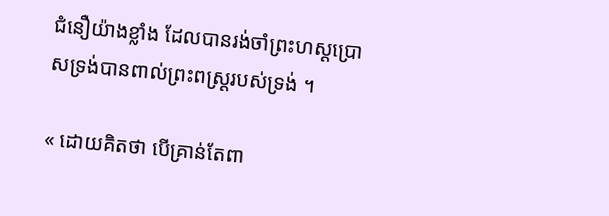ជំនឿយ៉ាងខ្លាំង ដែលបានរង់ចាំព្រះហស្តប្រោសទ្រង់បានពាល់ព្រះពស្ត្ររបស់ទ្រង់ ។

« ដោយគិតថា បើគ្រាន់តែពា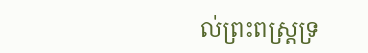ល់ព្រះពស្ត្រទ្រ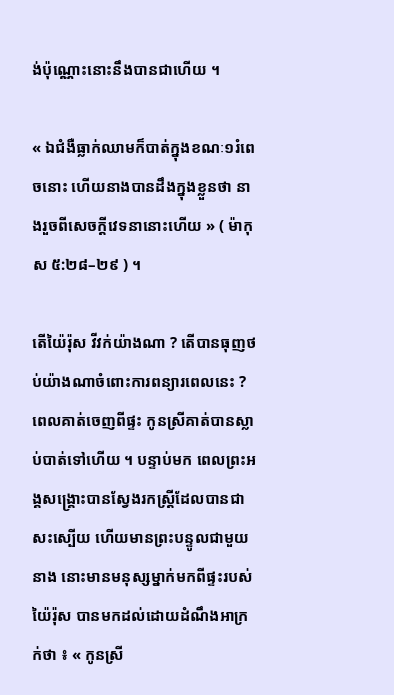ង់ប៉ុណ្ណោះនោះនឹងបានជាហើយ ។

« ឯជំងឺធ្លាក់ឈាមក៏បាត់ក្នុងខណៈ១រំពេចនោះ ហើយនាងបានដឹងក្នុងខ្លួនថា នាងរួចពីសេចក្តីវេទនានោះហើយ » ( ម៉ាកុស ៥:២៨–២៩ ) ។

តើយ៉ៃរ៉ុស វីវក់យ៉ាងណា ? តើបានធុញថប់យ៉ាងណាចំពោះការពន្យារពេលនេះ ? ពេលគាត់ចេញពីផ្ទះ កូនស្រីគាត់បានស្លាប់បាត់ទៅហើយ ។ បន្ទាប់មក ពេលព្រះអង្គសង្គ្រោះបានស្វែងរកស្ត្រីដែលបានជាសះស្បើយ ហើយមានព្រះបន្ទូលជាមួយនាង នោះមានមនុស្សម្នាក់មកពីផ្ទះរបស់យ៉ៃរ៉ុស បានមកដល់ដោយដំណឹងអាក្រក់ថា ៖ « កូនស្រី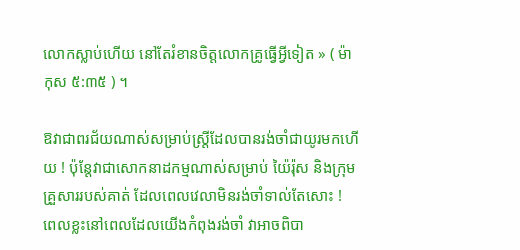លោកស្លាប់ហើយ នៅតែរំខានចិត្តលោកគ្រូធ្វើអ្វីទៀត » ( ម៉ាកុស ៥:៣៥ ) ។

ឱវាជាពរជ័យណាស់សម្រាប់ស្រ្តីដែលបានរង់ចាំជាយូរមកហើយ ! ប៉ុន្តែវាជាសោកនាដកម្មណាស់សម្រាប់ យ៉ៃរ៉ុស និងក្រុមគ្រួសាររបស់គាត់ ដែលពេលវេលាមិនរង់ចាំទាល់តែសោះ ! ពេលខ្លះនៅពេលដែលយើងកំពុងរង់ចាំ វាអាចពិបា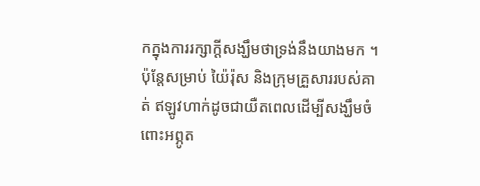កក្នុងការរក្សាក្តីសង្ឃឹមថាទ្រង់នឹងយាងមក ។ ប៉ុន្តែសម្រាប់ យ៉ៃរ៉ុស និងក្រុមគ្រួសាររបស់គាត់ ឥឡូវហាក់ដូចជាយឺតពេលដើម្បីសង្ឃឹមចំពោះអព្ភូត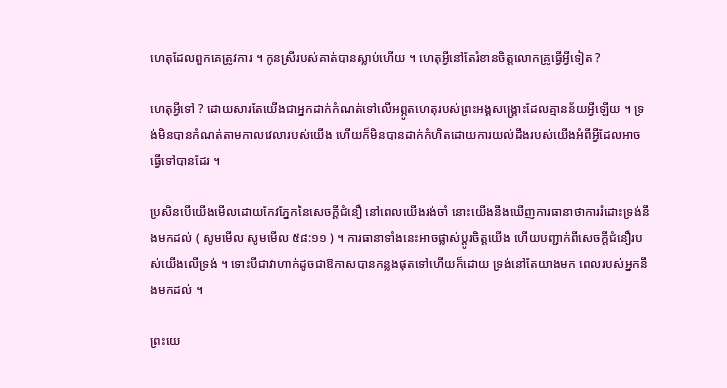ហេតុដែលពួកគេត្រូវការ ។ កូនស្រីរបស់គាត់បានស្លាប់ហើយ ។ ហេតុអ្វីនៅតែរំខានចិត្តលោកគ្រូធ្វើអ្វីទៀត ?

ហេតុអ្វីទៅ ? ដោយសារតែយើងជាអ្នកដាក់កំណត់ទៅលើអព្ភូតហេតុរបស់ព្រះអង្គសង្គ្រោះដែលគ្មានន័យអ្វីឡើយ ។ ទ្រង់មិនបានកំណត់តាមកាលវេលារបស់យើង ហើយក៏មិនបានដាក់កំហិតដោយការយល់ដឹងរបស់យើងអំពីអ្វីដែលអាចធ្វើទៅបានដែរ ។

ប្រសិនបើយើងមើលដោយកែវភ្នែកនៃសេចក្តីជំនឿ នៅពេលយើងរង់ចាំ នោះយើងនឹងឃើញការធានាថាការរំដោះទ្រង់នឹងមកដល់ ( សូមមើល សូមមើល ៥៨:១១ ) ។ ការធានាទាំងនេះអាចផ្លាស់ប្តូរចិត្តយើង ហើយបញ្ជាក់ពីសេចក្តីជំនឿរបស់យើងលើទ្រង់ ។ ទោះបីជាវាហាក់ដូចជាឱកាសបានកន្លងផុតទៅហើយក៏ដោយ ទ្រង់នៅតែយាងមក ពេលរបស់អ្នកនឹងមកដល់ ។

ព្រះយេ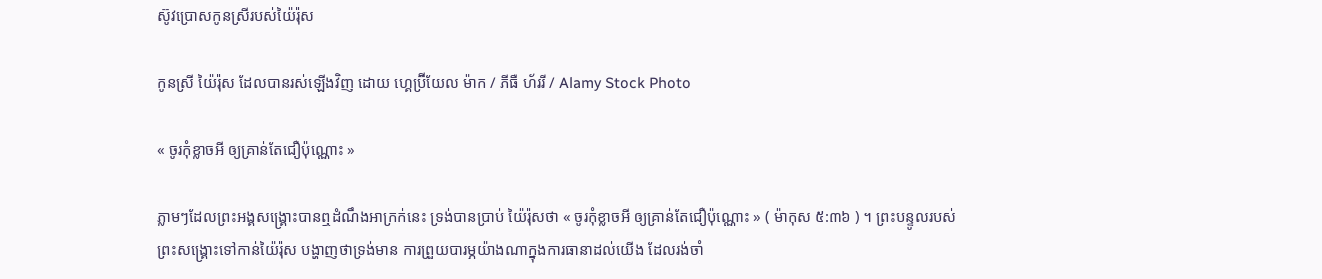ស៊ូវប្រោសកូនស្រីរបស់យ៉ៃរ៉ុស

កូនស្រី យ៉ៃរ៉ុស ដែលបានរស់ឡើងវិញ ដោយ ហ្គេប្រ៊ីយែល ម៉ាក / ភីធឺ ហ័ររី / Alamy Stock Photo

« ចូរកុំខ្លាចអី ឲ្យគ្រាន់តែជឿប៉ុណ្ណោះ »

ភ្លាមៗដែលព្រះអង្គសង្រ្គោះបានឮដំណឹងអាក្រក់នេះ ទ្រង់បានប្រាប់ យ៉ៃរ៉ុសថា « ចូរកុំខ្លាចអី ឲ្យគ្រាន់តែជឿប៉ុណ្ណោះ » ( ម៉ាកុស ៥:៣៦ ) ។ ព្រះបន្ទូលរបស់ព្រះសង្រ្គោះទៅកាន់យ៉ៃរ៉ុស បង្ហាញថាទ្រង់មាន ការព្រួយបារម្ភយ៉ាងណាក្នុងការធានាដល់យើង ដែលរង់ចាំ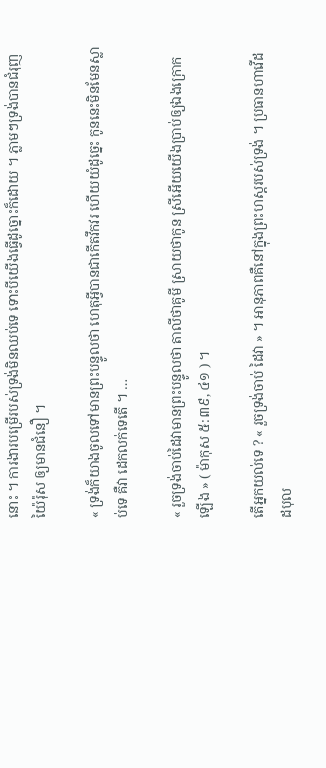នោះ ។ ការងារបម្រើរបស់ទ្រង់មិនឈប់ទេ ទោះបីយើងធ្វើដូច្នោះក៏ដោយ ។ ភ្លាមៗទ្រង់បានជំរុញយ៉ៃរ៉ុស ឲ្យមានជំនឿ ។

« ទ្រង់ក៏យាងចូលទៅមានព្រះបន្ទូលថា ហេតុអ្វីបានជាកើតវឹកវរ ហើយយំដូច្នេះ កូននេះមិនមែនស្លាប់ទេ គឺវា ដេកលក់ទេតើ ។ …

« រួចទ្រង់ចាប់ដៃវាមានព្រះបន្ទូលថា តាលីថាគូមី ស្រាយថាកូន ស្រីអើយយើងប្រាប់ឲ្យឯងក្រោកឡើង » ( ម៉ាកុស ៥:៣៩, ៤១ ) ។

តើអ្នកយល់ទេ ? « រួចទ្រង់ចាប់ ដៃវា » ។ អានុភាពគឺនៅក្នុងព្រះហស្ដរបស់ទ្រង់ ។ ប្រធានហាវើដ ដបុល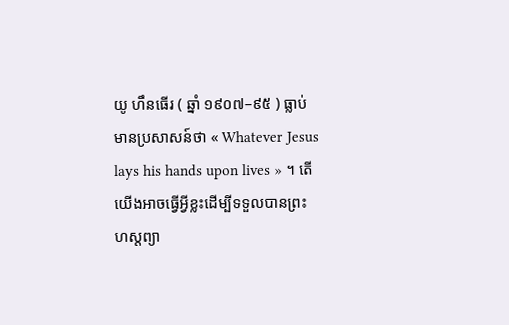យូ ហឹនធើរ ( ឆ្នាំ ១៩០៧–៩៥ ) ធ្លាប់មានប្រសាសន៍ថា « Whatever Jesus lays his hands upon lives » ។ តើយើងអាចធ្វើអ្វីខ្លះដើម្បីទទួលបានព្រះហស្ដព្យា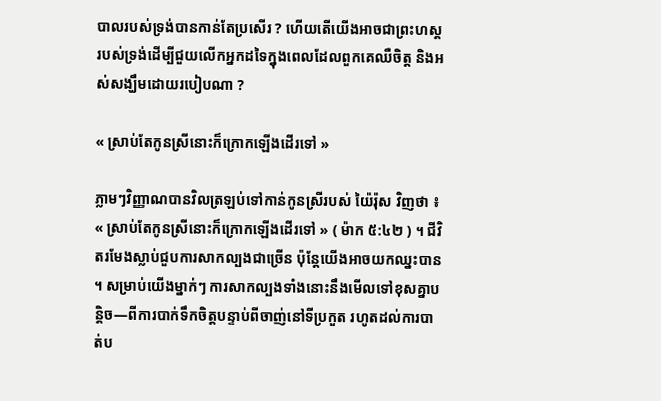បាលរបស់ទ្រង់បានកាន់តែប្រសើរ ? ហើយតើយើងអាចជាព្រះហស្ដរបស់ទ្រង់ដើម្បីជួយលើកអ្នកដទៃក្នុងពេលដែលពួកគេឈឺចិត្ត និងអស់សង្ឃឹមដោយរបៀបណា ?

« ស្រាប់តែកូនស្រីនោះក៏ក្រោកឡើងដើរទៅ »

ភ្លាមៗវិញ្ញាណបានវិលត្រឡប់ទៅកាន់កូនស្រីរបស់ យ៉ៃរ៉ុស វិញថា ៖ « ស្រាប់តែកូនស្រីនោះក៏ក្រោកឡើងដើរទៅ » ( ម៉ាក ៥:៤២ ) ។ ជីវិតរមែងស្លាប់ជួបការសាកល្បងជាច្រើន ប៉ុន្តែយើងអាចយកឈ្នះបាន ។ សម្រាប់យើងម្នាក់ៗ ការសាកល្បងទាំងនោះនឹងមើលទៅខុសគ្នាបន្តិច—ពីការបាក់ទឹកចិត្តបន្ទាប់ពីចាញ់នៅទីប្រកួត រហូតដល់ការបាត់ប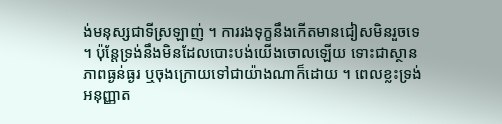ង់មនុស្សជាទីស្រឡាញ់ ។ ការរងទុក្ខនឹងកើតមានជៀសមិនរួចទេ ។ ប៉ុន្តែទ្រង់នឹងមិនដែលបោះបង់យើងចោលឡើយ ទោះជាស្ថានភាពធ្ងន់ធ្ងរ ឬចុងក្រោយទៅជាយ៉ាងណាក៏ដោយ ។ ពេលខ្លះទ្រង់អនុញ្ញាត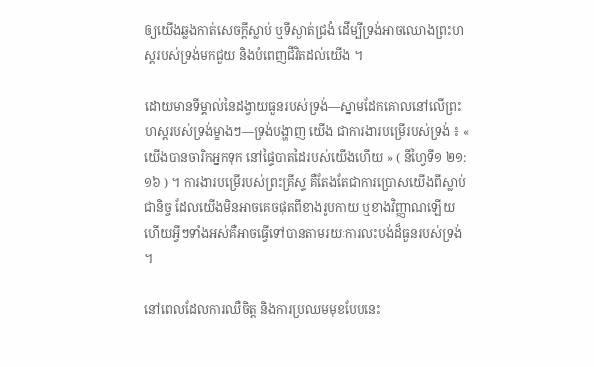ឲ្យយើងឆ្លងកាត់សេចក្តីស្លាប់ ឬទីស្ងាត់ជ្រងំ ដើម្បីទ្រង់អាចឈោងព្រះហស្ដរបស់ទ្រង់មកជួយ និងបំពេញជីវិតដល់យើង ។

ដោយមានទីម្គាល់នៃដង្វាយធួនរបស់ទ្រង់—ស្នាមដែកគោលនៅលើព្រះហស្តរបស់ទ្រង់ម្ខាងៗ—ទ្រង់បង្ហាញ យើង ជាការងារបម្រើរបស់ទ្រង់ ៖ « យើងបានចារិកអ្នកទុក នៅផ្ទៃបាតដៃរបស់យើងហើយ » ( នីហ្វៃទី១ ២១:១៦ ) ។ ការងារបម្រើរបស់ព្រះគ្រីស្ទ គឺតែងតែជាការប្រោសយើងពីស្លាប់ជានិច្ច ដែលយើងមិនអាចគេចផុតពីខាងរូបកាយ ឬខាងវិញ្ញាណឡើយ ហើយអ្វីៗទាំងអស់គឺអាចធ្វើទៅបានតាមរយៈការលះបង់ដ៏ធួនរបស់ទ្រង់ ។

នៅពេលដែលការឈឺចិត្ត និងការប្រឈមមុខបែបនេះ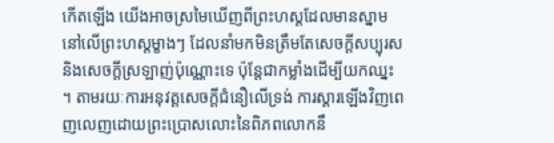កើតឡើង យើងអាចស្រមៃឃើញពីព្រះហស្ដដែលមានស្នាមនៅលើព្រះហស្ដម្ខាងៗ ដែលនាំមកមិនត្រឹមតែសេចក្តីសប្បុរស និងសេចក្តីស្រឡាញ់ប៉ុណ្ណោះទេ ប៉ុន្តែជាកម្លាំងដើម្បីយកឈ្នះ ។ តាមរយៈការអនុវត្តសេចក្តីជំនឿលើទ្រង់ ការស្ដារឡើងវិញពេញលេញដោយព្រះប្រោសលោះនៃពិភពលោកនឹ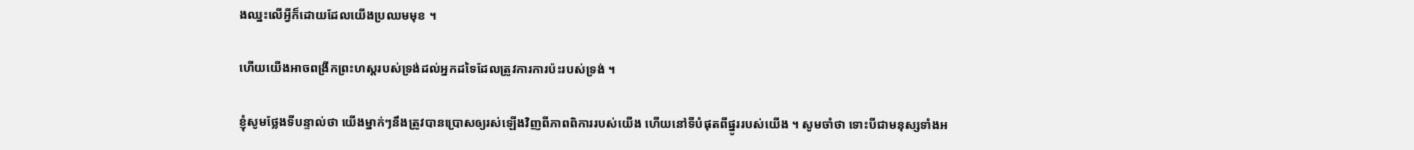ងឈ្នះលើអ្វីក៏ដោយដែលយើងប្រឈមមុខ ។

ហើយយើងអាចពង្រីកព្រះហស្ដរបស់ទ្រង់ដល់អ្នកដទៃដែលត្រូវការការប៉ះរបស់ទ្រង់ ។

ខ្ញុំសូមថ្លែងទីបន្ទាល់ថា យើងម្នាក់ៗនឹងត្រូវបានប្រោសឲ្យរស់ឡើងវិញពីភាពពិការរបស់យើង ហើយនៅទីបំផុតពីផ្នូររបស់យើង ។ សូមចាំថា ទោះបីជាមនុស្សទាំងអ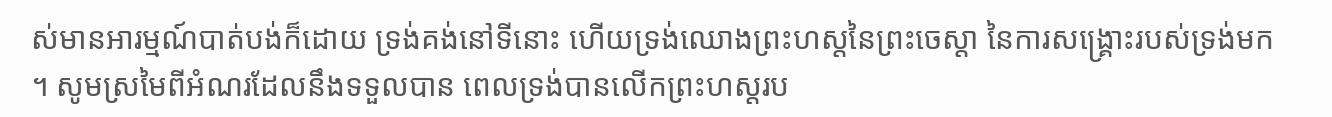ស់មានអារម្មណ៍បាត់បង់ក៏ដោយ ទ្រង់គង់នៅទីនោះ ហើយទ្រង់ឈោងព្រះហស្តនៃព្រះចេស្តា នៃការសង្រ្គោះរបស់ទ្រង់មក ។ សូមស្រមៃពីអំណរដែលនឹងទទួលបាន ពេលទ្រង់បានលើកព្រះហស្ដរប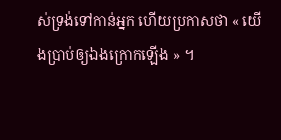ស់ទ្រង់ទៅកាន់អ្នក ហើយប្រកាសថា « យើងប្រាប់ឲ្យឯងក្រោកឡើង » ។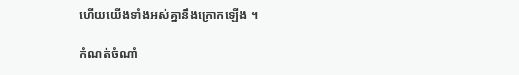ហើយយើងទាំងអស់គ្នានឹងក្រោកឡើង ។

កំណត់ចំណាំ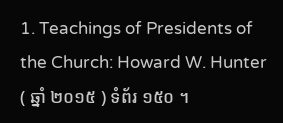1. Teachings of Presidents of the Church: Howard W. Hunter ( ឆ្នាំ ២០១៥ ) ទំព័រ ១៥០ ។